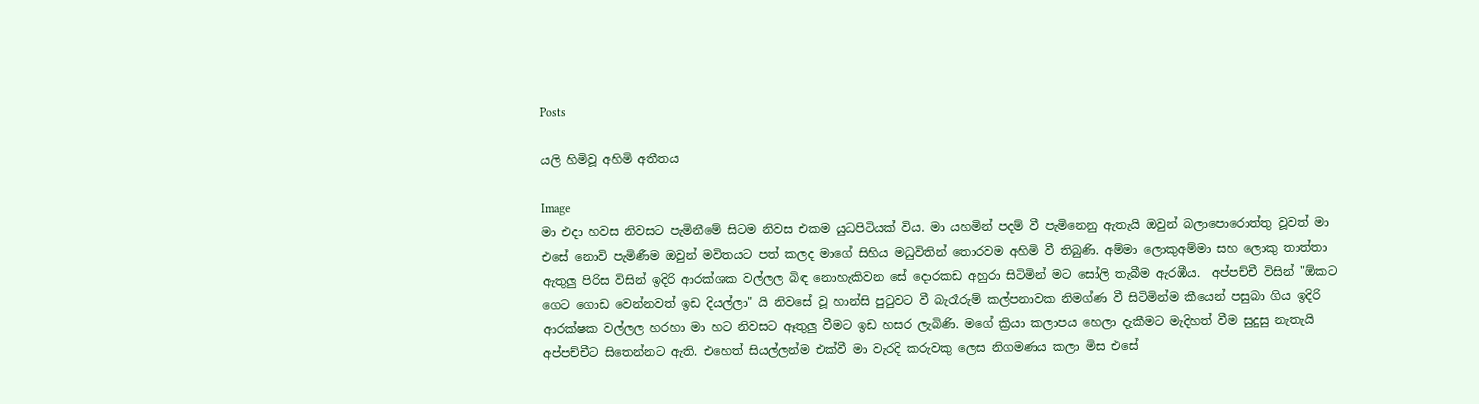Posts

යලි හිමිවූ අහිමි අතීතය

Image
මා එදා හවස නිවසට පැමිනීමේ සිටම නිවස එකම යුධපිටියක් විය. මා යහමින් පදම් වී පැමිනෙනු ඇතැයි ඔවුන් බලාපොරොත්තු වූවත් මා එසේ නොවි පැමිණීම ඔවුන් මවිතයට පත් කලද මාගේ සිහිය මධුවිතින් තොරවම අහිමි වී තිබුණි. අම්මා ලොකුඅම්මා සහ ලොකු තාත්තා ඇතුලු පිරිස විසින් ඉදිරි ආරක්ශක වල්ලල බිඳ නොහැකිවන සේ දොරකඩ අහුරා සිටිමින් මට සෝලි තැබීම ඇරඹීය.  අප්පච්චී විසින් "ඕකට ගෙට ගොඩ වෙන්නවත් ඉඩ දියල්ලා" යි නිවසේ වූ හාන්සි පුටුවට වී බැරෑරුම් කල්පනාවක නිමග්ණ වී සිටිමින්ම කීයෙන් පසුබා ගිය ඉදිරි ආරක්ෂක වල්ලල හරහා මා හට නිවසට ඈතුලු වීමට ඉඩ හසර ලැබිණි. මගේ ක්‍රියා කලාපය හෙලා දැකීමට මැදිහත් වීම සුදුසු නැතැයි අප්පච්චීට සිතෙන්නට ඇති. එහෙත් සියල්ලන්ම එක්වී මා වැරදි කරුවකු ලෙස නිගමණය කලා මිස එසේ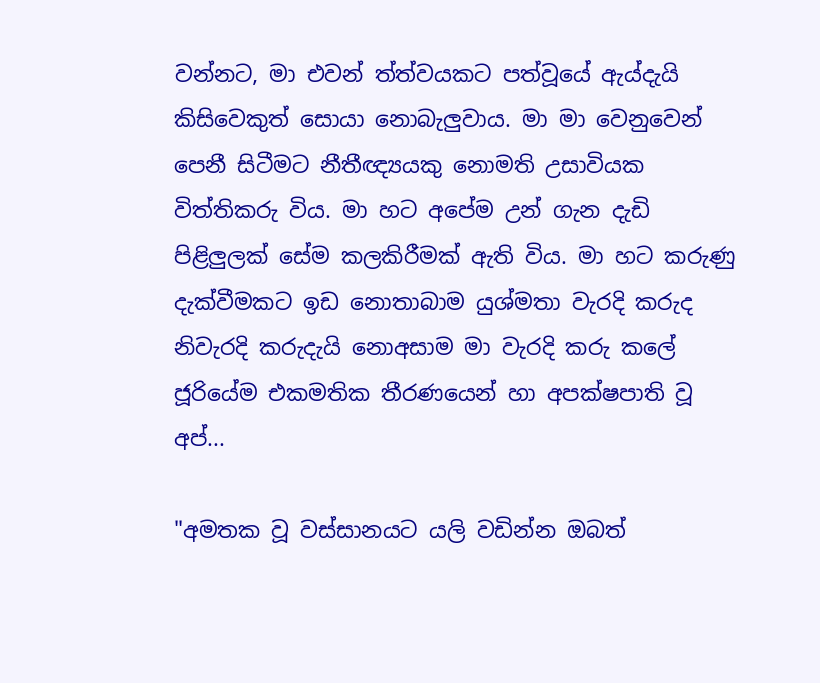වන්නට, මා එවන් ත්ත්වයකට පත්වූයේ ඇය්දැයි කිසිවෙකුත් සොයා නොබැලුවාය. මා මා වෙනුවෙන් පෙනී සිටීමට නීතීඥ්‍යයකු නොමති උසාවියක විත්තිකරු විය. මා හට අපේම උන් ගැන දැඩි පිළිලුලක් සේම කලකිරීමක් ඇති විය. මා හට කරුණු දැක්වීමකට ඉඩ නොතාබාම යුශ්මතා වැරදි කරුද නිවැරදි කරුදැයි නොඅසාම මා වැරදි කරු කලේ ජූරියේම එකමතික තීරණයෙන් හා අපක්ෂපාති වූ අප්...

"අමතක වූ වස්සානයට යලි වඩින්න ඔබත්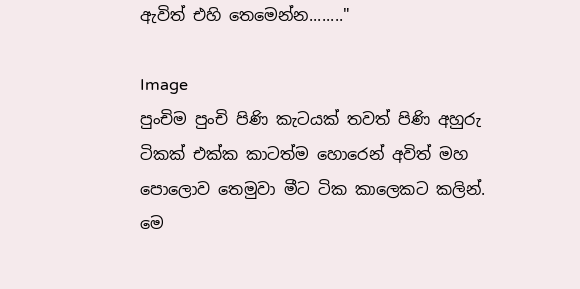ඇවිත් එහි තෙමෙන්න........"

Image
පුංචිම පුංචි පිණි කැටයක් තවත් පිණි අහුරු ටිකක් එක්ක කාටත්ම හොරෙන් අවිත් මහ පොලොව තෙමුවා මීට ටික කාලෙකට කලින්. මෙ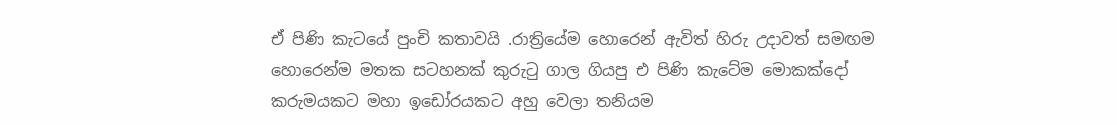ඒ පිණි කැටයේ පුංචි කතාවයි .රාත්‍රියේම හොරෙන් ඇවිත් හිරු උදාවත් සමඟම හොරෙන්ම මතක සටහනක් කුරුටු ගාල ගියපු එ පිණි කැටේම මොකක්දෝ කරුමයකට මහා ඉඩෝරයකට අහු වෙලා තනියම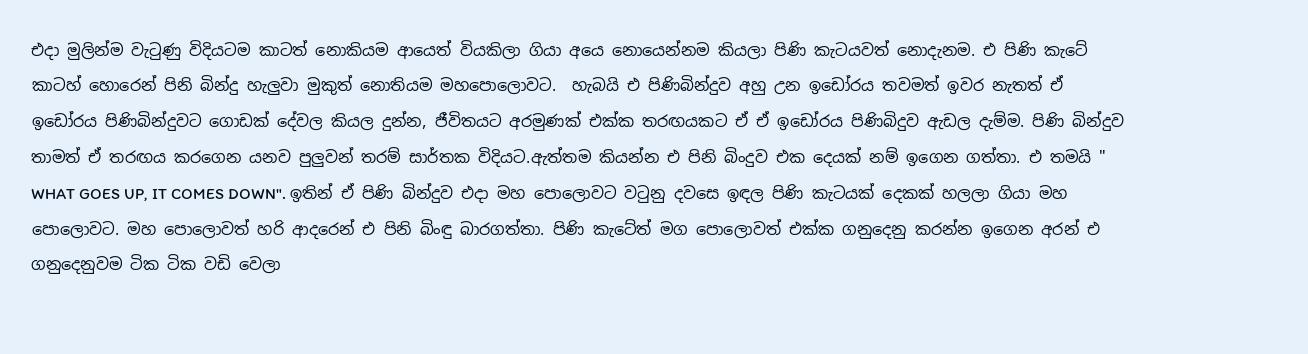එදා මුලින්ම වැටුණු විදියටම කාටත් නොකියම ආයෙත් වියකිලා ගියා අයෙ නොයෙන්නම කියලා පිණි කැටයවත් නොදැනම. එ පිණි කැටේ කාටහ් හොරෙන් පිනි බින්දු හැලුවා මුකුත් නොතියම මහපොලොවට.  හැබයි එ පිණිබින්දුව අහු උන ඉඩෝරය තවමත් ඉවර නැතත් ඒ ඉඩෝරය පිණිබින්දුවට ගොඩක් දේවල කියල දුන්න, ජීවිතයට අරමුණක් එක්ක තරඟයකට ඒ ඒ ඉඩෝරය පිණිබිදුව ඇඩල දැම්ම. පිණි බින්දුව තාමත් ඒ තරඟය කරගෙන යනව පුලුවන් තරම් සාර්තක විදියට.ඇත්තම කියන්න එ පිනි බිංදුව එක දෙයක් නම් ඉගෙන ගත්තා. එ තමයි " WHAT GOES UP, IT COMES DOWN". ඉතින් ඒ පිණි බින්දුව එදා මහ පොලොවට වටුනු දවසෙ ඉඳල පිණි කැටයක් දෙකක් හලලා ගියා මහ පොලොවට. මහ පොලොවත් හරි ආදරෙන් එ පිනි බිංඳු බාරගත්තා. පිණි කැටේත් මග පොලොවත් එක්ක ගනුදෙනු කරන්න ඉගෙන අරන් එ ගනුදෙනුවම ටික ටික වඩි වෙලා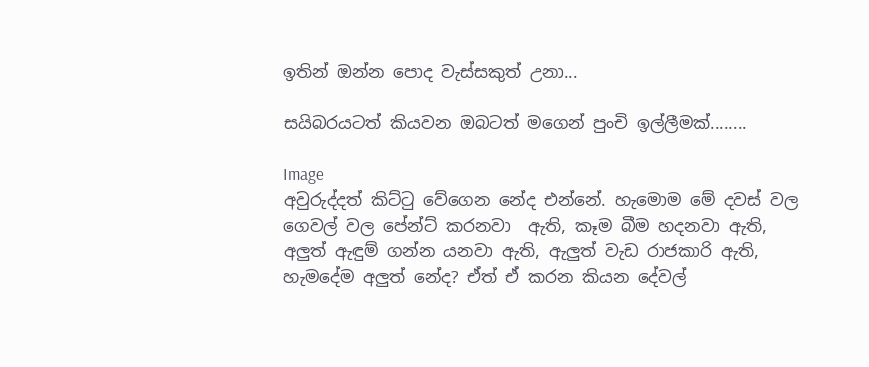ඉතින් ඔන්න පොද වැස්සකුත් උනා...

සයිබරයටත් කියවන ඔබටත් මගෙන් පුංචි ඉල්ලීමක්........

Image
අවුරුද්දත් කිට්ටු වේගෙන නේද එන්නේ. හැමොම මේ දවස් වල ගෙවල් වල පේන්ට් කරනවා  ඇති, කෑම බීම හදනවා ඇති, අලුත් ඇඳුම් ගන්න යනවා ඇති, ඇලුත් වැඩ රාජකාරි ඇති, හැමදේම අලුත් නේද? ඒත් ඒ කරන කියන දේවල්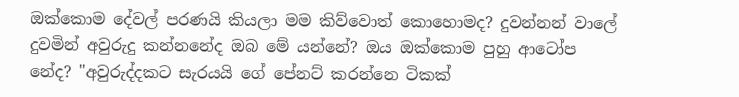ඔක්කොම දේවල් පරණයි කියලා මම කිව්වොත් කොහොමද? දුවන්නන් වාලේ දුවමින් අවුරුදු කන්නනේද ඔබ මේ යන්නේ? ඔය ඔක්කොම පුහු ආටෝප නේද? "අවුරුද්දකට සැරයයි ගේ පේනට් කරන්නෙ ටිකක්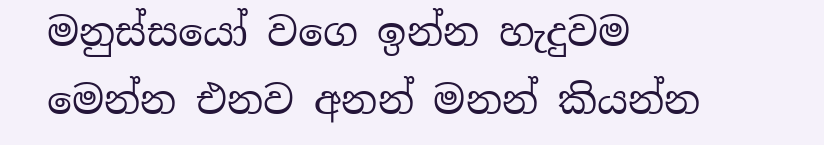මනුස්සයෝ වගෙ ඉන්න හැදුවම මෙන්න එනව අනන් මනන් කියන්න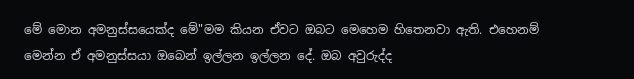මේ මොන අමනුස්සයෙක්ද මේ"මම කියන ඒවට ඔබට මෙහෙම හිතෙනවා ඇති. එහෙනම් මෙන්න ඒ අමනුස්සයා ඔබෙන් ඉල්ලන ඉල්ලන දේ. ඔබ අවුරුද්ද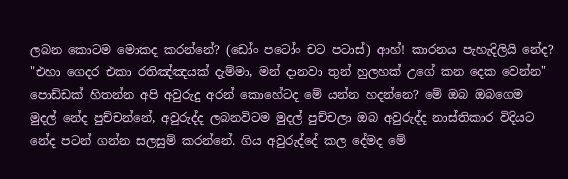ලබන කොටම මොකද කරන්නේ? (ඩෝං පටෝං චට පටාස්) ආහ්! කාරනය පැහැදිලියි නේද?  "එහා ගෙදර එකා රතිඤ්ඤයක් දැම්මා, මන් දානවා තුන් හුලහක් උගේ කන දෙක වෙන්න" පොඩ්ඩක් හිතන්න අපි අවුරුදු අරන් කොහේටද මේ යන්න හදන්නෙ? මේ ඔබ ඔබගෙම මුදල් නේද පුච්චන්නේ, අවුරුද්ද ලබනවිටම මුදල් පුච්චලා ඔබ අවුරුද්ද නාස්තිකාර විදියට නේද පටන් ගන්න සලසුම් කරන්නේ. ගිය අවුරුද්දේ කල දේමද මේ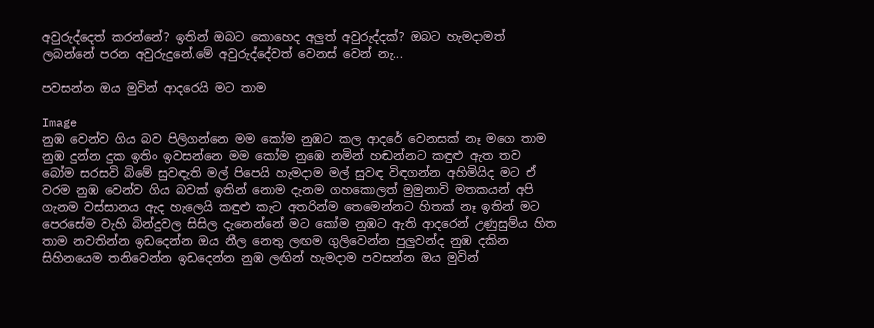අවුරුද්දෙත් කරන්නේ? ඉතින් ඔබට කොහෙද අලුත් අවුරුද්දක්? ඔබට හැමදාමත් ලබන්නේ පරන අවුරුදුනේ.මේ අවුරුද්දේවත් වෙනස් වෙන් නැ...

පවසන්න ඔය මුවින් ආදරෙයි මට තාම

Image
නුඹ වෙන්ව ගිය බව පිලිගන්නෙ මම කෝම නුඹට කල ආදරේ වෙනසක් නෑ මගෙ තාම නුඹ දුන්න දුක ඉතිං ඉවසන්නෙ මම කෝම නුඹෙ නමින් හඬන්නට කඳුළු ඇත තව බෝම සරසවි බිමේ සුවඳැති මල් පිපෙයි හැමදාම මල් සුවඳ විඳගන්න අහිමියිද මට ඒ වරම නුඹ වෙන්ව ගිය බවක් ඉතින් නොම දැනම ගහකොලත් මුමුනාවි මතකයන් අපි ගැනම වස්සානය ඇද හැලෙයි කඳුළු කැට අතරින්ම තෙමෙන්නට හිතක් නෑ ඉතින් මට පෙරසේම වැහි බින්දුවල සිසිල දැනෙන්නේ මට කෝම නුඹට ඇති ආදරෙන් උණුසුම්ය හිත තාම නවතින්න ඉඩදෙන්න ඔය නීල නෙතු ලඟම ගුලිවෙන්න පුලුවන්ද නුඹ දකින සිහිනයෙම තනිවෙන්න ඉඩදෙන්න නුඹ ලඟින් හැමදාම පවසන්න ඔය මුවින්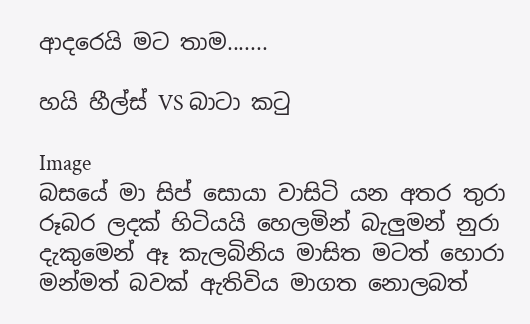ආදරෙයි මට තාම.......

හයි හීල්ස් VS බාටා කටු

Image
බසයේ මා සිප් සොයා වාසිටි යන අතර තුරා රූබර ලදක් හිටියයි හෙලමින් බැලුමන් නුරා දැකුමෙන් ඈ කැලබිනිය මාසිත මටත් හොරා මන්මත් බවක් ඇතිවිය මාගත නොලබත්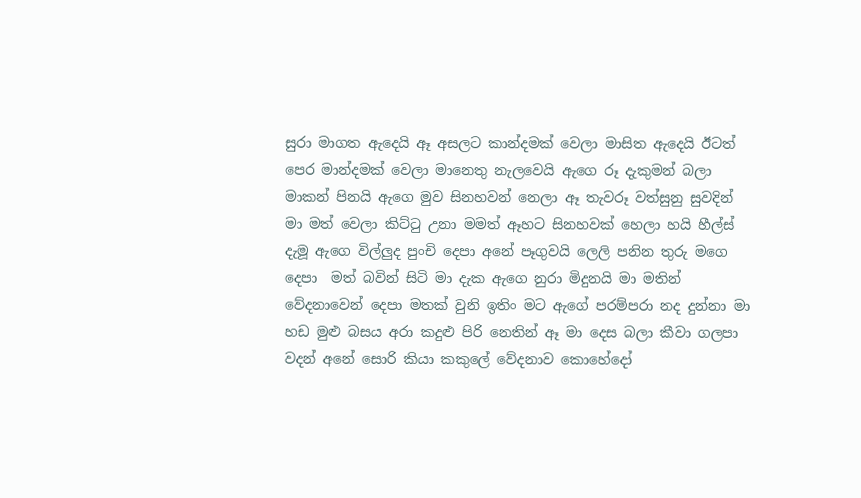සුරා මාගත ඇදෙයි ඈ අසලට කාන්දමක් වෙලා මාසිත ඇදෙයි ඊටත් පෙර මාන්දමක් වෙලා මානෙතු නැලවෙයි ඇගෙ රූ දැකුමන් බලා මාකන් පිනයි ඇගෙ මුව සිනහවන් නෙලා ඈ තැවරූ වත්සුනු සුවදින් මා මත් වෙලා කිට්ටු උනා මමත් ඈහට සිනහවක් හෙලා හයි හීල්ස් දැමූ ඇගෙ විල්ලුද පුංචි දෙපා අනේ පෑගුවයි ලෙලි පනින තුරු මගෙ දෙපා  මත් බවින් සිටි මා දැක ඇගෙ නුරා මිදුනයි මා මතින් වේදනාවෙන් දෙපා මතක් වුනි ඉතිං මට ඇගේ පරම්පරා නද දුන්නා මා හඩ මුළු බසය අරා කදුළු පිරි නෙතින් ඈ මා දෙස බලා කීවා ගලපා වදන් අනේ සොරි කියා කකුලේ වේදනාව කොහේදෝ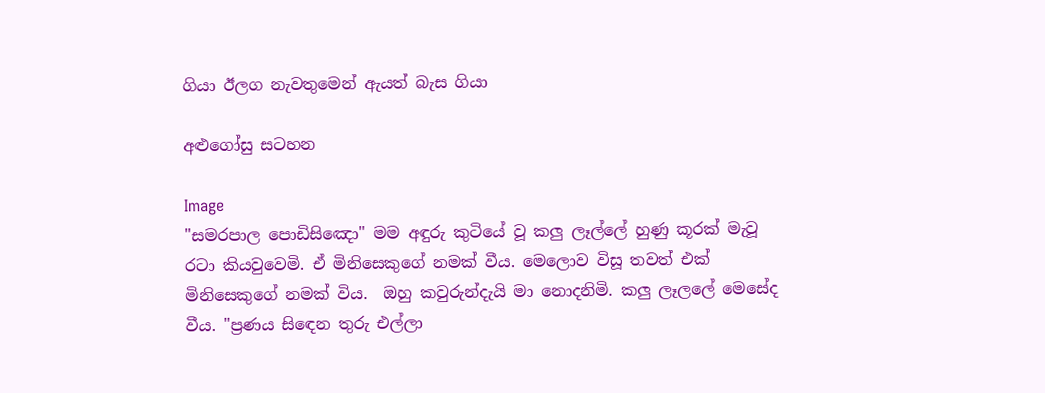ගියා ඊලග නැවතුමෙන් ඇයත් බැස ගියා

අළුගෝසු සටහන

Image
"සමරපාල පොඩිසිඤො" මම අඳුරු කුටියේ වූ කලු ලෑල්ලේ හුණු කූරක් මැවූ රටා කියවුවෙමි. ඒ මිනිසෙකුගේ නමක් වීය. මෙලොව විසූ තවත් එක් මිනිසෙකුගේ නමක් විය.  ඔහු කවුරුන්දැයි මා නොදනිමි. කලු ලෑලලේ මෙසේද වීය. "ප්‍රණය සිඳෙන තුරු එල්ලා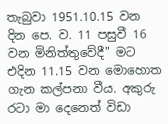තැබුවා 1951.10.15 වන දින පෙ. ව. 11 පසුවී 16 වන මිනිත්තුවේදී" මට එදින 11.15 වන මොහොත ගැන කල්පනා වීය. අකුරු රටා මා දෙනෙත් විඩා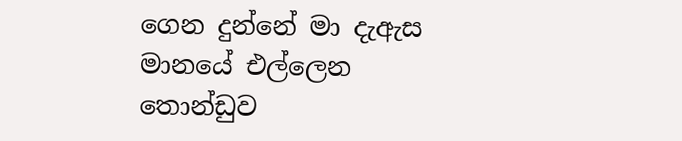ගෙන දුන්නේ මා දැඇස මානයේ එල්ලෙන තොන්ඩුව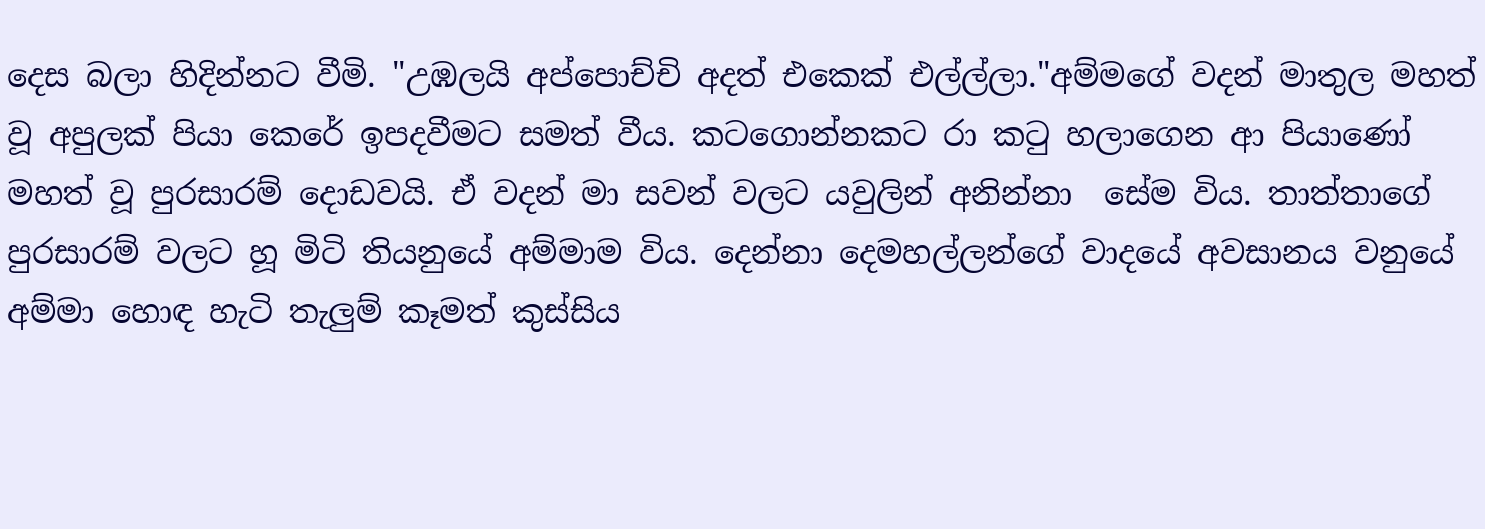දෙස බලා හිදින්නට වීමි. "උඹලයි අප්පොච්චි අදත් එකෙක් එල්ල්ලා."අම්මගේ වදන් මාතුල මහත් වූ අපුලක් පියා කෙරේ ඉපදවීමට සමත් වීය. කටගොන්නකට රා කටු හලාගෙන ආ පියාණෝ මහත් වූ පුරසාරම් දොඩවයි. ඒ වදන් මා සවන් වලට යවුලින් අනින්නා  සේම විය. තාත්තාගේ පුරසාරම් වලට හූ මිටි තියනුයේ අම්මාම විය. දෙන්නා දෙමහල්ලන්ගේ වාදයේ අවසානය වනුයේ අම්මා හොඳ හැටි තැලුම් කෑමත් කුස්සිය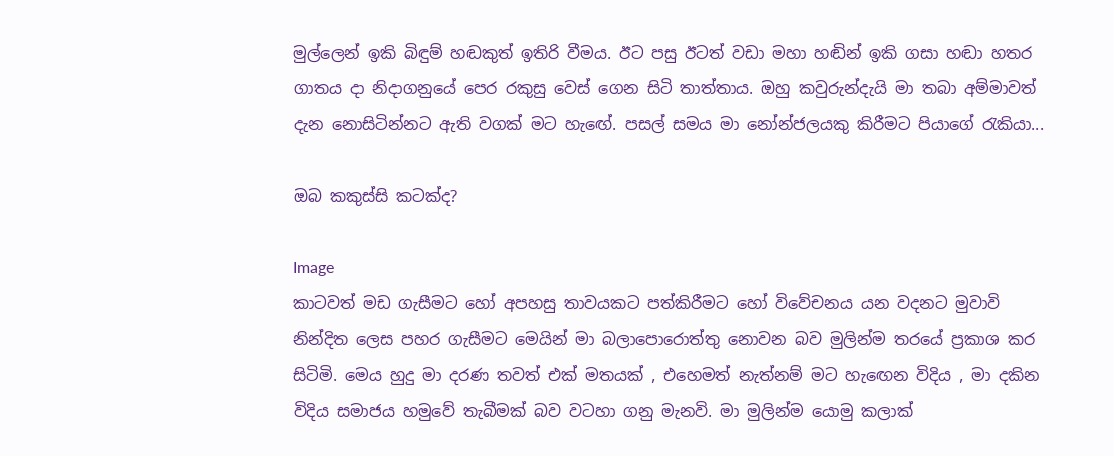මුල්ලෙන් ඉකි බිඳුම් හඬකුත් ඉතිරි වීමය. ඊට පසු ඊටත් වඩා මහා හඬින් ඉකි ගසා හඬා හතර ගාතය දා නිදාගනුයේ පෙර රකුසු වෙස් ගෙන සිටි තාත්තාය. ඔහු කවුරුන්දැයි මා තබා අම්මාවත් දැන නොසිටින්නට ඇති වගක් මට හැඟේ. පසල් සමය මා නෝන්ජලයකු කිරීමට පියාගේ රැකියා...

ඔබ කකුස්සි කටක්ද?

Image
කාටවත් මඩ ගැසීමට හෝ අපහසු තාවයකට පත්කිරීමට හෝ විවේචනය යන වදනට මුවාවි නින්දිත ලෙස පහර ගැසීමට මෙයින් මා බලාපොරොත්තු නොවන බව මුලින්ම තරයේ ප්‍රකාශ කර සිටිමි. මෙය හුදු මා දරණ තවත් එක් මතයක් , එහෙමත් නැත්නම් මට හැඟෙන විදිය , මා දකින විදිය සමාජය හමුවේ තැබීමක් බව වටහා ගනු මැනවි. මා මුලින්ම යොමු කලාක්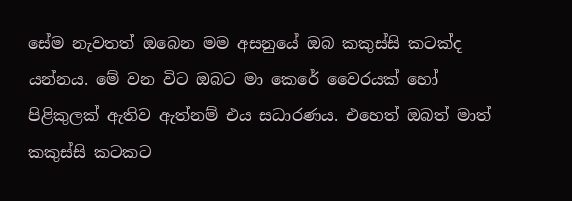සේම නැවතත් ඔබෙන මම අසනුයේ ඔබ කකුස්සි කටක්ද යන්නය. මේ වන විට ඔබට මා කෙරේ වෛරයක් හෝ පිළිකුලක් ඇතිව ඇත්නම් එය සධාරණය. එහෙත් ඔබත් මාත් කකුස්සි කටකට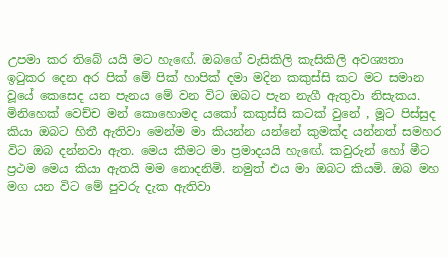උපමා කර තිබේ යයි මට හැඟේ. ඔබගේ වැසිකිලි කැසිකිලි අවශ්‍යතා ඉටුකර දෙන අර පික් මේ පික් හාපික් දමා මදින කකුස්සි කට මට සමාන වූයේ කෙසෙද යන පැනය මේ වන විට ඔබට පැන නැගී ඇතුවා නිසැකය.  මිනිහෙක් වෙච්ච මන් කොහොමද යකෝ කකුස්සි කටක් වුනේ , මූට පිස්සුද කියා ඔබට හිතී ඇතිවා මෙන්ම මා කියන්න යන්නේ කුමක්ද යන්නත් සමහර විට ඔබ දන්නවා ඇත. මෙය කීමට මා ප්‍රමාදයයි හැඟේ. කවුරුන් හෝ මීට ප්‍රථම මෙය කියා ඇතයි මම නොදනිමි. නමුත් එය මා ඔබට කියමි. ඔබ මහ මග යන විට මේ පුවරු දැක ඇතිවා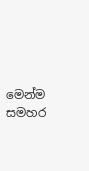මෙන්ම සමහර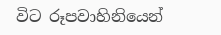විට රූපවාහිනියෙන්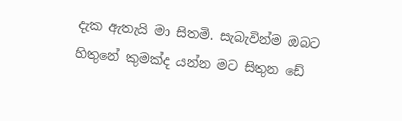දැක ඇතැයි මා සිතමි. සැබැවින්ම ඔබට හිතුනේ කුමක්ද යන්න මට සිතුන ඩේ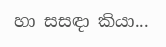හා සසඳා කියා...